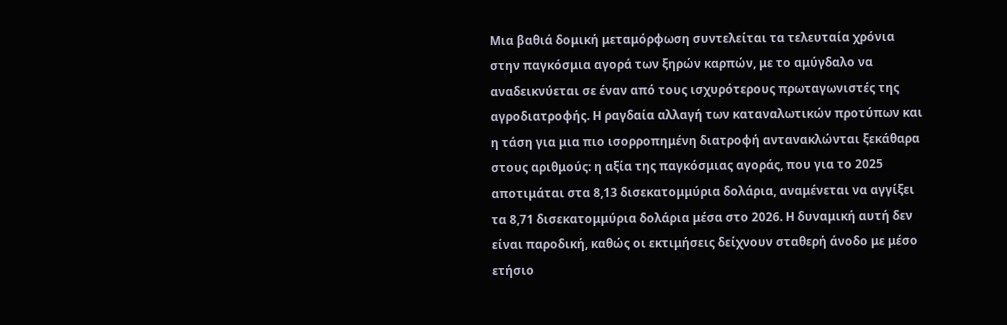Μια βαθιά δομική μεταμόρφωση συντελείται τα τελευταία χρόνια στην παγκόσμια αγορά των ξηρών καρπών, με το αμύγδαλο να αναδεικνύεται σε έναν από τους ισχυρότερους πρωταγωνιστές της αγροδιατροφής. Η ραγδαία αλλαγή των καταναλωτικών προτύπων και η τάση για μια πιο ισορροπημένη διατροφή αντανακλώνται ξεκάθαρα στους αριθμούς: η αξία της παγκόσμιας αγοράς, που για το 2025 αποτιμάται στα 8,13 δισεκατομμύρια δολάρια, αναμένεται να αγγίξει τα 8,71 δισεκατομμύρια δολάρια μέσα στο 2026. Η δυναμική αυτή δεν είναι παροδική, καθώς οι εκτιμήσεις δείχνουν σταθερή άνοδο με μέσο ετήσιο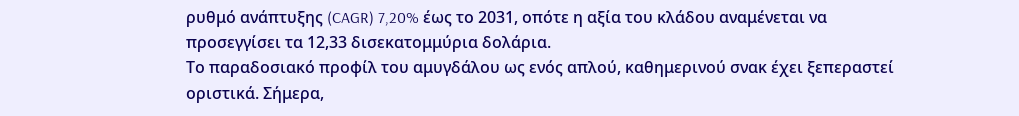ρυθμό ανάπτυξης (CAGR) 7,20% έως το 2031, οπότε η αξία του κλάδου αναμένεται να προσεγγίσει τα 12,33 δισεκατομμύρια δολάρια.
Το παραδοσιακό προφίλ του αμυγδάλου ως ενός απλού, καθημερινού σνακ έχει ξεπεραστεί οριστικά. Σήμερα,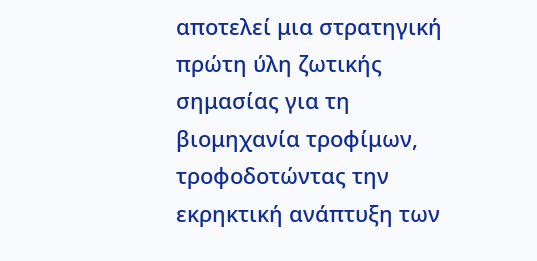αποτελεί μια στρατηγική πρώτη ύλη ζωτικής σημασίας για τη βιομηχανία τροφίμων, τροφοδοτώντας την εκρηκτική ανάπτυξη των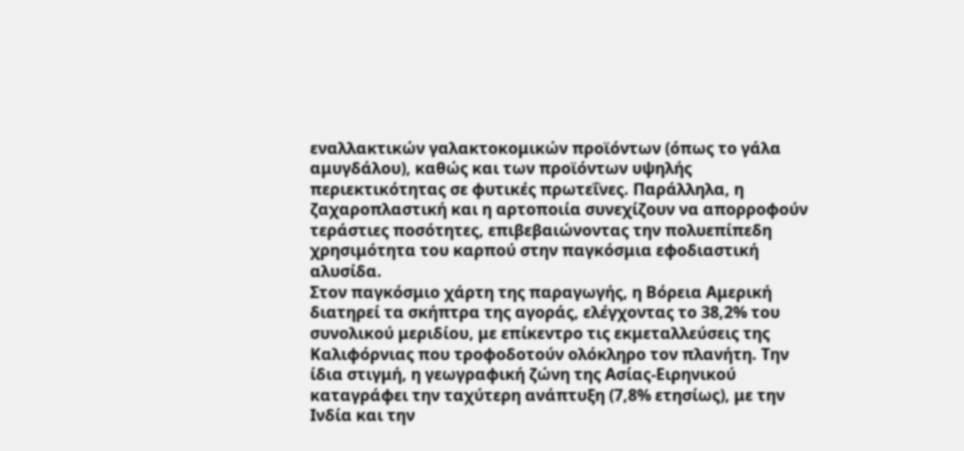εναλλακτικών γαλακτοκομικών προϊόντων (όπως το γάλα αμυγδάλου), καθώς και των προϊόντων υψηλής περιεκτικότητας σε φυτικές πρωτεΐνες. Παράλληλα, η ζαχαροπλαστική και η αρτοποιία συνεχίζουν να απορροφούν τεράστιες ποσότητες, επιβεβαιώνοντας την πολυεπίπεδη χρησιμότητα του καρπού στην παγκόσμια εφοδιαστική αλυσίδα.
Στον παγκόσμιο χάρτη της παραγωγής, η Βόρεια Αμερική διατηρεί τα σκήπτρα της αγοράς, ελέγχοντας το 38,2% του συνολικού μεριδίου, με επίκεντρο τις εκμεταλλεύσεις της Καλιφόρνιας που τροφοδοτούν ολόκληρο τον πλανήτη. Την ίδια στιγμή, η γεωγραφική ζώνη της Ασίας-Ειρηνικού καταγράφει την ταχύτερη ανάπτυξη (7,8% ετησίως), με την Ινδία και την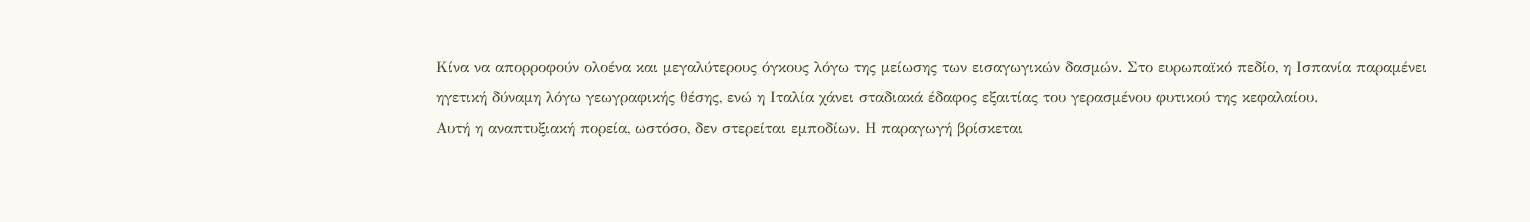Κίνα να απορροφούν ολοένα και μεγαλύτερους όγκους λόγω της μείωσης των εισαγωγικών δασμών. Στο ευρωπαϊκό πεδίο, η Ισπανία παραμένει ηγετική δύναμη λόγω γεωγραφικής θέσης, ενώ η Ιταλία χάνει σταδιακά έδαφος εξαιτίας του γερασμένου φυτικού της κεφαλαίου.
Αυτή η αναπτυξιακή πορεία, ωστόσο, δεν στερείται εμποδίων. Η παραγωγή βρίσκεται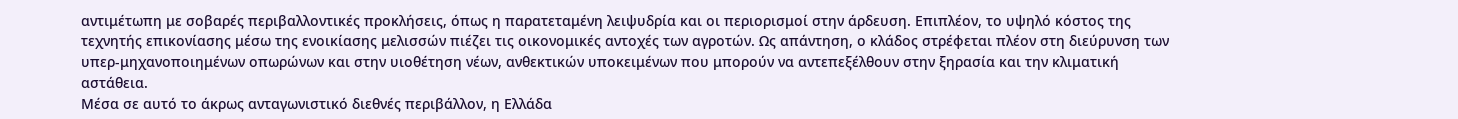αντιμέτωπη με σοβαρές περιβαλλοντικές προκλήσεις, όπως η παρατεταμένη λειψυδρία και οι περιορισμοί στην άρδευση. Επιπλέον, το υψηλό κόστος της τεχνητής επικονίασης μέσω της ενοικίασης μελισσών πιέζει τις οικονομικές αντοχές των αγροτών. Ως απάντηση, ο κλάδος στρέφεται πλέον στη διεύρυνση των υπερ-μηχανοποιημένων οπωρώνων και στην υιοθέτηση νέων, ανθεκτικών υποκειμένων που μπορούν να αντεπεξέλθουν στην ξηρασία και την κλιματική αστάθεια.
Μέσα σε αυτό το άκρως ανταγωνιστικό διεθνές περιβάλλον, η Ελλάδα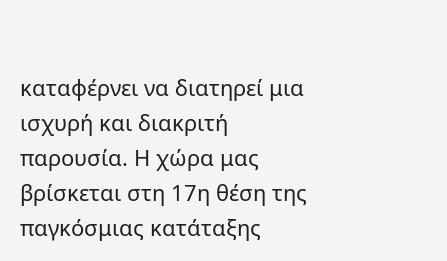καταφέρνει να διατηρεί μια ισχυρή και διακριτή παρουσία. Η χώρα μας βρίσκεται στη 17η θέση της παγκόσμιας κατάταξης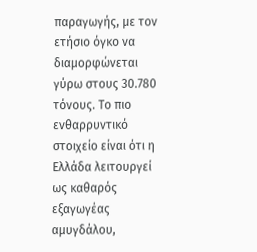παραγωγής, με τον ετήσιο όγκο να διαμορφώνεται γύρω στους 30.780 τόνους. Το πιο ενθαρρυντικό στοιχείο είναι ότι η Ελλάδα λειτουργεί ως καθαρός εξαγωγέας αμυγδάλου,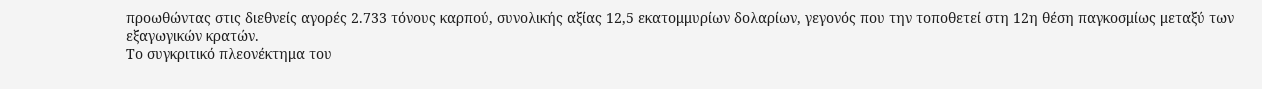προωθώντας στις διεθνείς αγορές 2.733 τόνους καρπού, συνολικής αξίας 12,5 εκατομμυρίων δολαρίων, γεγονός που την τοποθετεί στη 12η θέση παγκοσμίως μεταξύ των εξαγωγικών κρατών.
Το συγκριτικό πλεονέκτημα του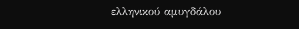ελληνικού αμυγδάλου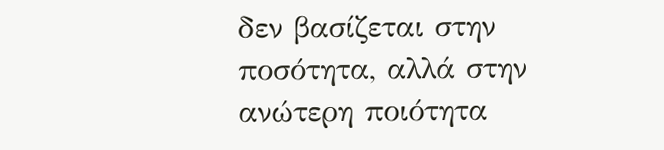δεν βασίζεται στην ποσότητα, αλλά στην ανώτερη ποιότητα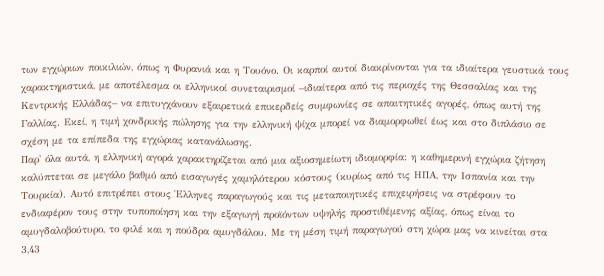των εγχώριων ποικιλιών, όπως η Φυρανιά και η Τουόνο. Οι καρποί αυτοί διακρίνονται για τα ιδιαίτερα γευστικά τους χαρακτηριστικά, με αποτέλεσμα οι ελληνικοί συνεταιρισμοί –ιδιαίτερα από τις περιοχές της Θεσσαλίας και της Κεντρικής Ελλάδας– να επιτυγχάνουν εξαιρετικά επικερδείς συμφωνίες σε απαιτητικές αγορές, όπως αυτή της Γαλλίας. Εκεί, η τιμή χονδρικής πώλησης για την ελληνική ψίχα μπορεί να διαμορφωθεί έως και στο διπλάσιο σε σχέση με τα επίπεδα της εγχώριας κατανάλωσης.
Παρ' όλα αυτά, η ελληνική αγορά χαρακτηρίζεται από μια αξιοσημείωτη ιδιομορφία: η καθημερινή εγχώρια ζήτηση καλύπτεται σε μεγάλο βαθμό από εισαγωγές χαμηλότερου κόστους (κυρίως από τις ΗΠΑ, την Ισπανία και την Τουρκία). Αυτό επιτρέπει στους Έλληνες παραγωγούς και τις μεταποιητικές επιχειρήσεις να στρέφουν το ενδιαφέρον τους στην τυποποίηση και την εξαγωγή προϊόντων υψηλής προστιθέμενης αξίας, όπως είναι το αμυγδαλοβούτυρο, το φιλέ και η πούδρα αμυγδάλου. Με τη μέση τιμή παραγωγού στη χώρα μας να κινείται στα 3,43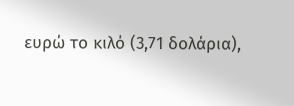ευρώ το κιλό (3,71 δολάρια),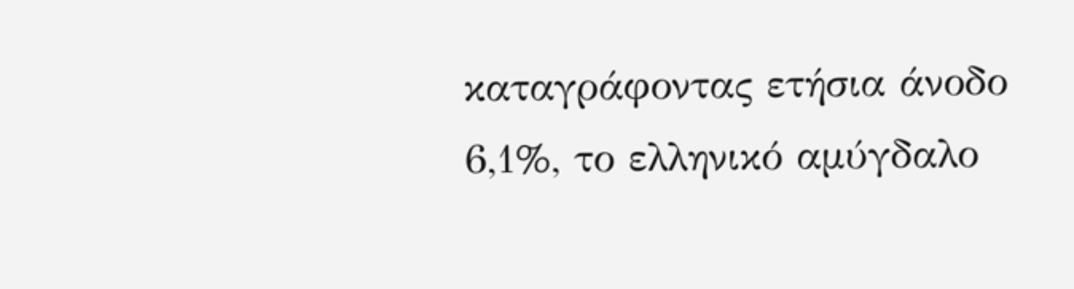καταγράφοντας ετήσια άνοδο 6,1%, το ελληνικό αμύγδαλο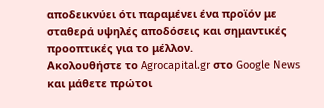αποδεικνύει ότι παραμένει ένα προϊόν με σταθερά υψηλές αποδόσεις και σημαντικές προοπτικές για το μέλλον.
Ακολουθήστε το Agrocapital.gr στο Google News και μάθετε πρώτοι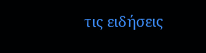τις ειδήσεις